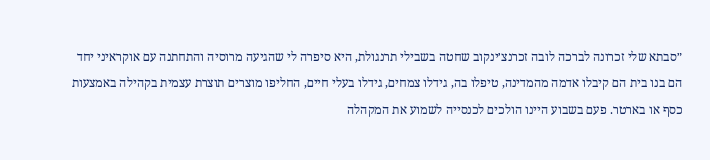״סבתא שלי זכרונה לברכה לובה זכרנצ׳ינקוב שחטה בשבילי תרנגולת, היא סיפרה לי שהגיעה מרוסיה והתחתנה עם אוקראיני יחד הם בנו בית הם קיבלו אדמה מהמדינה, טיפלו בה, גידלו צמחים, גידלו בעלי חיים, החליפו מוצרים תוצרת עצמית בקהילה באמצעות כסף או בארטר. פעם בשבוע היינו הולכים לכנסייה לשמוע את המקהלה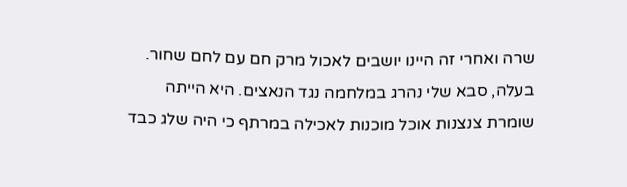שרה ואחרי זה היינו יושבים לאכול מרק חם עם לחם שחור. בעלה, סבא שלי נהרג במלחמה נגד הנאצים. היא הייתה שומרת צנצנות אוכל מוכנות לאכילה במרתף כי היה שלג כבד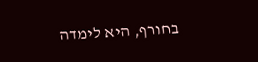בחורף, היא לימדה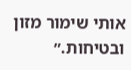אותי שימור מזון ובטיחות.״